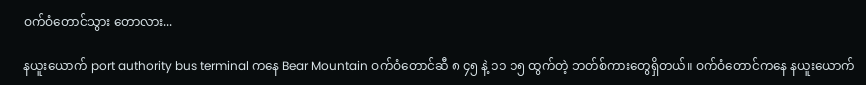ဝက်ဝံ‌တောင်သွား ‌တောလား...

နယူးယောက် port authority bus terminal ကနေ Bear Mountain ဝက်ဝံတောင်ဆီ ၈ ၄၅ နဲ့ ၁၁ ၁၅ ထွက်တဲ့ ဘတ်စ်ကားတွေရှိတယ်။ ဝက်ဝံတောင်ကနေ နယူးယောက်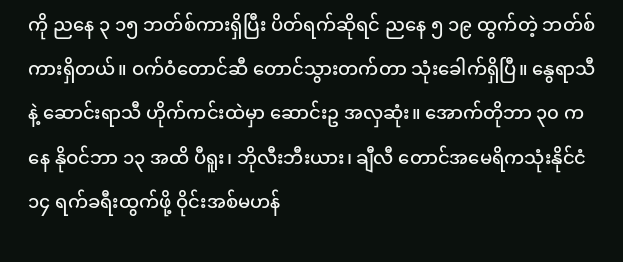ကို ညနေ ၃ ၁၅ ဘတ်စ်ကားရှိပြီး ပိတ်ရက်ဆိုရင် ညနေ ၅ ၁၉ ထွက်တဲ့ ဘတ်စ်ကားရှိတယ်။ ဝက်ဝံတောင်ဆီ တောင်သွားတက်တာ သုံးခေါက်ရှိပြီ။ နွေရာသီနဲ့ ဆောင်းရာသီ ဟိုက်ကင်းထဲမှာ ဆောင်းဥ အလှဆုံး။ အောက်တိုဘာ ၃၀ ကနေ နိုဝင်ဘာ ၁၃ အထိ ပီရူး၊ ဘိုလီးဘီးယား၊ ချီလီ တောင်အမေရိကသုံးနိုင်ငံ ၁၄ ရက်ခရီးထွက်ဖို့ ဝိုင်းအစ်မဟန်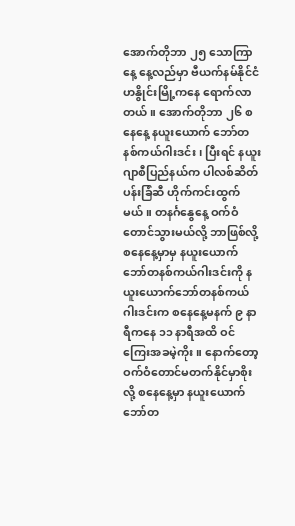အောက်တိုဘာ ၂၅ သောကြာနေ့ နေ့လည်မှာ ဗီယက်နမ်နိုင်ငံ ဟနွိုင်းမြို့ကနေ ရောက်လာတယ်။ အောက်တိုဘာ ၂၆ စနေနေ့ နယူးယောက် ဘော်တနစ်ကယ်ဂါးဒင်း၊ ပြီးရင် နယူးဂျာစီပြည်နယ်က ပါလစ်ဆိတ်ပန်းခြံဆီ ဟိုက်ကင်းထွက်မယ်။ တနင်္ဂနွေနေ့ ဝက်ဝံတောင်သွားမယ်လို့ ဘာဖြစ်လို့ စနေနေ့မှာမှ နယူးယောက်ဘော်တနစ်ကယ်ဂါးဒင်းကို နယူးယောက်ဘော်တနစ်ကယ်ဂါးဒင်းက စနေနေ့မနက် ၉ နာရီကနေ ၁၁ နာရီအထိ ဝင်ကြေးအခမဲ့ကိုး။ နောက်တော့ ဝက်ဝံတောင်မတက်နိုင်မှာစိုးလို့ စနေနေ့မှာ နယူးယောက်ဘော်တ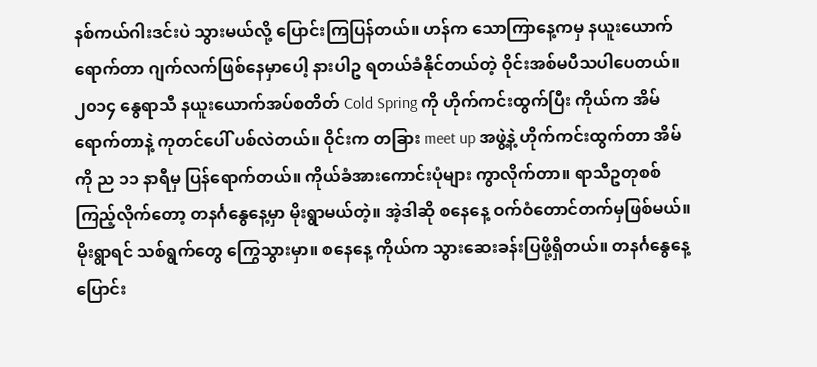နစ်ကယ်ဂါးဒင်းပဲ သွားမယ်လို့ ပြောင်းကြပြန်တယ်။ ဟန်က သောကြာနေ့ကမှ နယူးယောက်ရောက်တာ ဂျက်လက်ဖြစ်နေမှာပေါ့ နားပါဥ ရတယ်ခံနိုင်တယ်တဲ့ ဝိုင်းအစ်မပီသပါပေတယ်။ ၂၀၁၄ နွေရာသီ နယူးယောက်အပ်စတိတ် Cold Spring ကို ဟိုက်ကင်းထွက်ပြီး ကိုယ်က အိမ်ရောက်တာနဲ့ ကုတင်ပေါ် ပစ်လဲတယ်။ ဝိုင်းက တခြား meet up အဖွဲ့နဲ့ ဟိုက်ကင်းထွက်တာ အိမ်ကို ည ၁၁ နာရီမှ ပြန်ရောက်တယ်။ ကိုယ်ခံအားကောင်းပုံများ ကွာလိုက်တာ။ ရာသီဥတုစစ်ကြည့်လိုက်တော့ တနင်္ဂနွေနေ့မှာ မိုးရွာမယ်တဲ့။ အဲ့ဒါဆို စနေနေ့ ဝက်ဝံတောင်တက်မှဖြစ်မယ်။ မိုးရွာရင် သစ်ရွက်တွေ ကြွေသွားမှာ။ စနေနေ့ ကိုယ်က သွားဆေးခန်းပြဖို့ရှိတယ်။ တနင်္ဂနွေနေ့ပြောင်း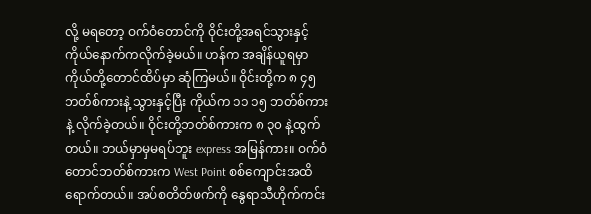လို့ မရတော့ ဝက်ဝံတောင်ကို ဝိုင်းတို့အရင်သွားနှင့် ကိုယ်နောက်ကလိုက်ခဲ့မယ်။ ဟန်က အချိန်ယူရမှာ ကိုယ်တို့တောင်ထိပ်မှာ ဆုံကြမယ်။ ဝိုင်းတို့က ၈ ၄၅ ဘတ်စ်ကားနဲ့ သွားနှင့်ပြီး ကိုယ်က ၁၁ ၁၅ ဘတ်စ်ကားနဲ့ လိုက်ခဲ့တယ်။ ဝိုင်းတို့ဘတ်စ်ကားက ၈ ၃၀ နဲ့ထွက်တယ်။ ဘယ်မှာမှမရပ်ဘူး express အမြန်ကား။ ဝက်ဝံတောင်ဘတ်စ်ကားက West Point စစ်ကျောင်းအထိရောက်တယ်။ အပ်စတိတ်ဖက်ကို နွေရာသီဟိုက်ကင်း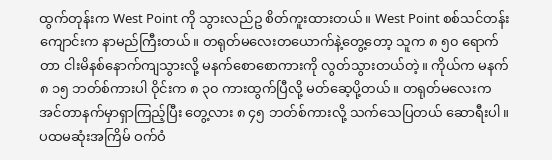ထွက်တုန်းက West Point ကို သွားလည်ဥ စိတ်ကူးထားတယ်။ West Point စစ်သင်တန်းကျောင်းက နာမည်ကြီးတယ်။ တရုတ်မလေးတယောက်နဲ့တွေ့တော့ သူက ၈ ၅၀ ရောက်တာ ငါးမိနစ်နောက်ကျသွားလို့ မနက်စောစောကားကို လွတ်သွားတယ်တဲ့။ ကိုယ်က မနက် ၈ ၁၅ ဘတ်စ်ကားပါ ဝိုင်းက ၈ ၃၀ ကားထွက်ပြီလို့ မတ်ဆေ့ပို့တယ်။ တရုတ်မလေးက အင်တာနက်မှာရှာကြည့်ပြီး တွေ့လား ၈ ၄၅ ဘတ်စ်ကားလို့ သက်သေပြတယ် ဆောရီးပါ။ ပထမဆုံးအကြိမ် ဝက်ဝံ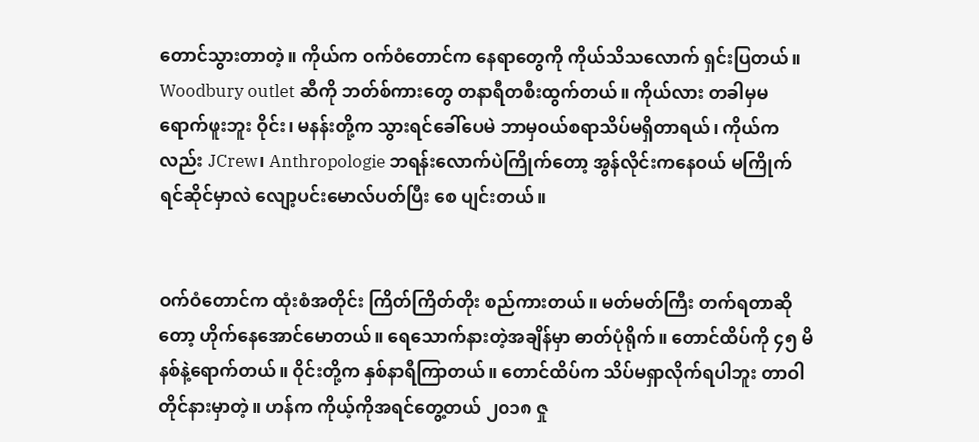တောင်သွားတာတဲ့။ ကိုယ်က ဝက်ဝံတောင်က နေရာတွေကို ကိုယ်သိသလောက် ရှင်းပြတယ်။ Woodbury outlet ဆီကို ဘတ်စ်ကားတွေ တနာရီတစီးထွက်တယ်။ ကိုယ်လား တခါမှမရောက်ဖူးဘူး ဝိုင်း၊ မနန်းတို့က သွားရင်ခေါ်ပေမဲ ဘာမှဝယ်စရာသိပ်မရှိတာရယ်၊ ကိုယ်ကလည်း JCrew၊ Anthropologie ဘရန်းလောက်ပဲကြိုက်တော့ အွန်လိုင်းကနေဝယ် မကြိုက်ရင်ဆိုင်မှာလဲ လျော့ပင်းမောလ်ပတ်ပြီး စေ ပျင်းတယ်။


ဝက်ဝံတောင်က ထုံးစံအတိုင်း ကြိတ်ကြိတ်တိုး စည်ကားတယ်။ မတ်မတ်ကြီး တက်ရတာဆိုတော့ ဟိုက်နေအောင်မောတယ်။ ရေသောက်နားတဲ့အချိန်မှာ ဓာတ်ပုံရိုက်။ တောင်ထိပ်ကို ၄၅ မိနစ်နဲ့ရောက်တယ်။ ဝိုင်းတို့က နှစ်နာရီကြာတယ်။ တောင်ထိပ်က သိပ်မရှာလိုက်ရပါဘူး တာဝါတိုင်နားမှာတဲ့။ ဟန်က ကိုယ့်ကိုအရင်တွေ့တယ် ၂၀၁၈ ဇှု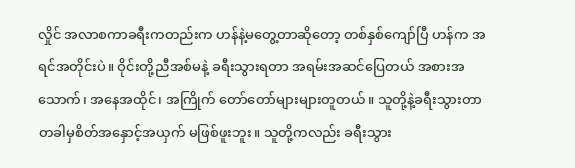လှိုင် အလာစကာခရီးကတည်းက ဟန်နဲ့မတွေ့တာဆိုတော့ တစ်နှစ်ကျော်ပြီ ဟန်က အရင်အတိုင်းပဲ။ ဝိုင်းတို့ညီအစ်မနဲ့ ခရီးသွားရတာ အရမ်းအဆင်ပြေတယ် အစားအသောက်၊ အနေအထိုင်၊ အကြိုက် တော်တော်များများတူတယ်။ သူတို့နဲ့ခရီးသွားတာ တခါမှစိတ်အနှောင့်အယှက် မဖြစ်ဖူးဘူး။ သူတို့ကလည်း ခရီးသွား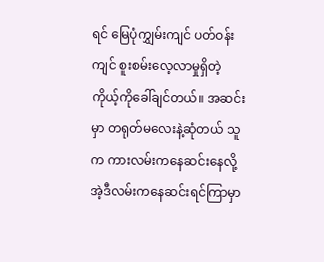ရင် မြေပုံကျွှမ်းကျင် ပတ်ဝန်းကျင် စူးစမ်းလေ့လာမှုရှိတဲ့ ကိုယ့်ကိုခေါ်ချင်တယ်။ အဆင်းမှာ တရုတ်မလေးနဲ့ဆုံတယ် သူက ကားလမ်းကနေဆင်းနေလို့ အဲ့ဒီလမ်းကနေဆင်းရင်ကြာမှာ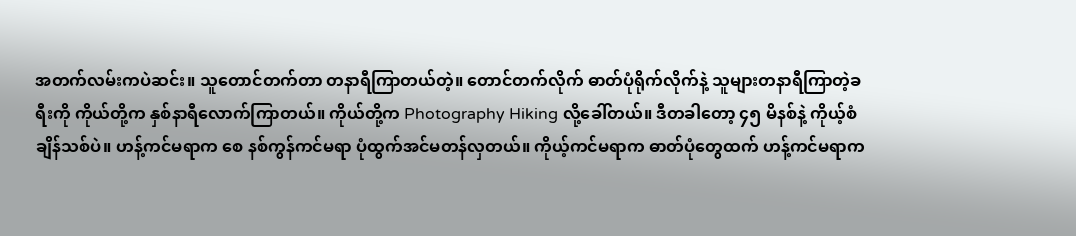အတက်လမ်းကပဲဆင်း။ သူတောင်တက်တာ တနာရီကြာတယ်တဲ့။ တောင်တက်လိုက် ဓာတ်ပုံရိုက်လိုက်နဲ့ သူများတနာရီကြာတဲ့ခရီးကို ကိုယ်တို့က နှစ်နာရီလောက်ကြာတယ်။ ကိုယ်တို့က Photography Hiking လို့ခေါ်တယ်။ ဒီတခါတော့ ၄၅ မိနစ်နဲ့ ကိုယ့်စံချိန်သစ်ပဲ။ ဟန့်ကင်မရာက စေ နစ်ကွန်ကင်မရာ ပုံထွက်အင်မတန်လှတယ်။ ကိုယ့်ကင်မရာက ဓာတ်ပုံတွေထက် ဟန့်ကင်မရာက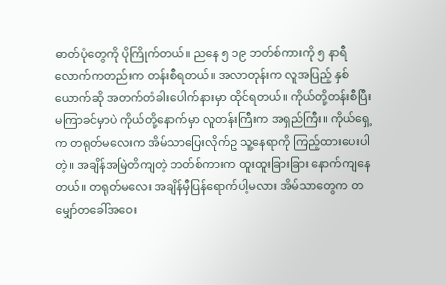ဓာတ်ပုံတွေကို ပိုကြိုက်တယ်။ ညနေ ၅ ၁၉ ဘတ်စ်ကားကို ၅ နာရီလောက်ကတည်းက တန်းစီရတယ်။ အလာတုန်းက လူအပြည့် နှစ်ယောက်ဆို အတက်တံခါးပေါက်နားမှာ ထိုင်ရတယ်။ ကိုယ်တို့တန်းစီပြီး မကြာခင်မှာပဲ ကိုယ်တို့နောက်မှာ လူတန်းကြီးက အရှည်ကြီး။ ကိုယ်ရှေ့က တရုတ်မလေးက အိမ်သာပြေးလိုက်ဥ သူ့နေရာကို ကြည့်ထားပေးပါတဲ့။ အချိန်အမြဲတိကျတဲ့ ဘတ်စ်ကားက ထူးထူးခြားခြား နောက်ကျနေတယ်။ တရုတ်မလေး အချိန်မှီပြန်ရောက်ပါ့မလား အိမ်သာတွေက တမျှော်တခေါ်အဝေး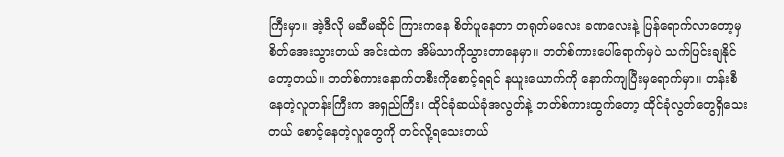ကြီးမှာ။ အဲ့ဒီလို မဆီမဆိုင် ကြားကနေ စိတ်ပူနေတာ တရုတ်မလေး ခဏလေးနဲ့ ပြန်ရောက်လာတော့မှ စိတ်အေးသွားတယ် အင်းထဲက အိမ်သာကိုသွားတာနေမှာ။ ဘတ်စ်ကားပေါ်ရောက်မှပဲ သက်ပြင်းချနိုင်တော့တယ်။ ဘတ်စ်ကားနောက်တစီးကိုစောင့်ရရင် နယူးယောက်ကို နောက်ကျပြီးမှရောက်မှာ။ တန်းစီနေတဲ့လူတန်းကြီးက အရှည်ကြီး၊ ထိုင်ခုံဆယ်ခုံအလွတ်နဲ့ ဘတ်စ်ကားထွက်တော့ ထိုင်ခုံလွတ်တွေရှိသေးတယ် စောင့်နေတဲ့လူတွေကို တင်လို့ရသေးတယ်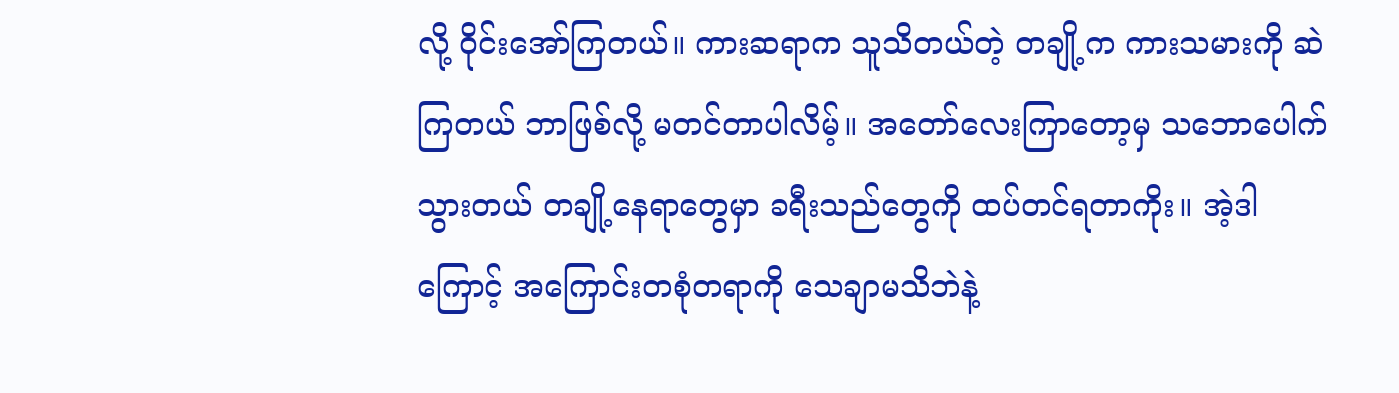လို့ ဝိုင်းအော်ကြတယ်။ ကားဆရာက သူသိတယ်တဲ့ တချို့က ကားသမားကို ဆဲကြတယ် ဘာဖြစ်လို့ မတင်တာပါလိမ့်။ အတော်လေးကြာတော့မှ သဘောပေါက်သွားတယ် တချို့နေရာတွေမှာ ခရီးသည်တွေကို ထပ်တင်ရတာကိုး။ အဲ့ဒါကြောင့် အကြောင်းတစုံတရာကို သေချာမသိဘဲနဲ့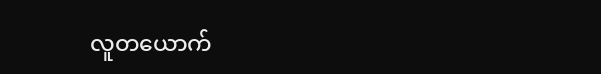လူတယောက်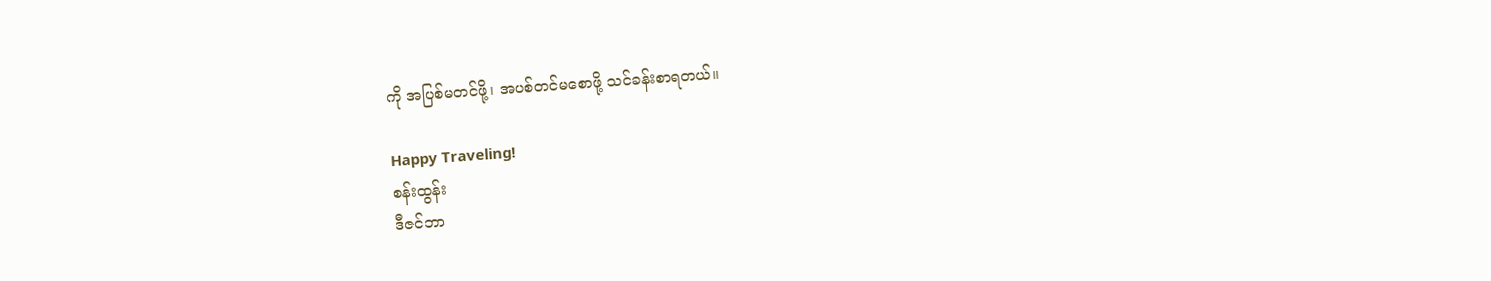ကို အပြစ်မတင်ဖို့၊ အပစ်တင်မစောဖို့ သင်ခန်းစာရတယ်။

Happy Traveling!
စန်းထွန်း
ဒီဇင်ဘာ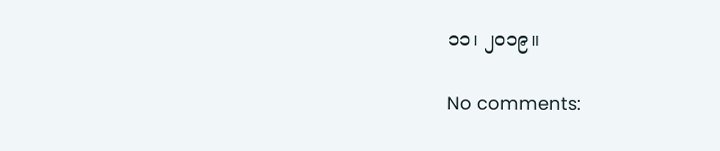၁၁၊ ၂၀၁၉။

No comments: